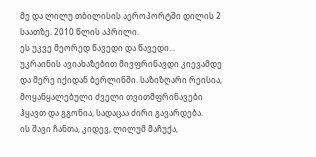მე და ლილუ თბილისის აეროპორტში დილის 2 საათზე. 2010 წლის აპრილი.
ეს უკვე მეორედ წავედი და წავედი...
უკრაინის ავიახაზებით მივფრინავდი კიევამდე და მერე იქიდან ბერლინში. საზიზღარი რეისია, მოყანყალებული ძველი თვითმფრინავები ჰყავთ და გგონია, სადაცაა ძირი გავარდება.
ის შავი ჩანთა, კიდევ, ლილუმ მაჩუქა,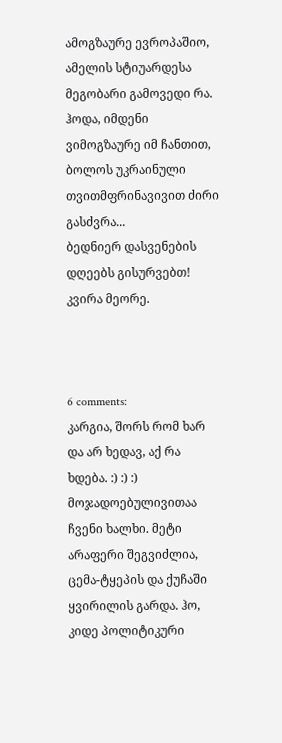ამოგზაურე ევროპაშიო, ამელის სტიუარდესა მეგობარი გამოვედი რა. ჰოდა, იმდენი ვიმოგზაურე იმ ჩანთით, ბოლოს უკრაინული თვითმფრინავივით ძირი გასძვრა...
ბედნიერ დასვენების დღეებს გისურვებთ!
კვირა მეორე.



6 comments:
კარგია, შორს რომ ხარ და არ ხედავ, აქ რა ხდება. :) :) :) მოჯადოებულივითაა ჩვენი ხალხი. მეტი არაფერი შეგვიძლია, ცემა-ტყეპის და ქუჩაში ყვირილის გარდა. ჰო, კიდე პოლიტიკური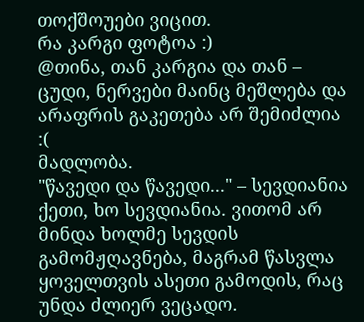თოქშოუები ვიცით.
რა კარგი ფოტოა :)
@თინა, თან კარგია და თან – ცუდი, ნერვები მაინც მეშლება და არაფრის გაკეთება არ შემიძლია :(
მადლობა.
"წავედი და წავედი..." – სევდიანია
ქეთი, ხო სევდიანია. ვითომ არ მინდა ხოლმე სევდის გამომჟღავნება, მაგრამ წასვლა ყოველთვის ასეთი გამოდის, რაც უნდა ძლიერ ვეცადო.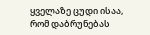ყველაზე ცუდი ისაა, რომ დაბრუნებას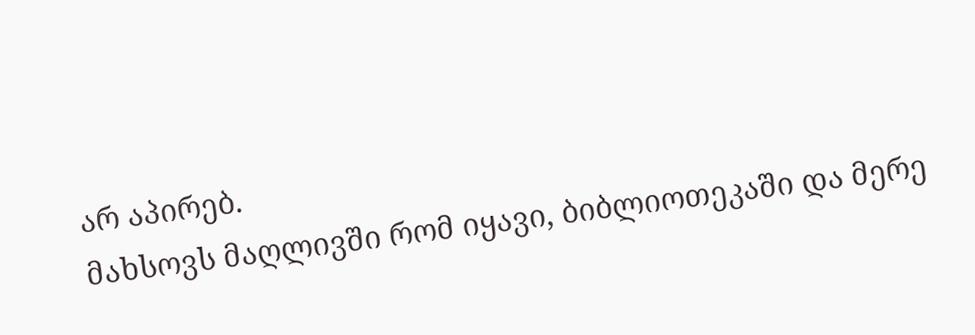არ აპირებ.
მახსოვს მაღლივში რომ იყავი, ბიბლიოთეკაში და მერე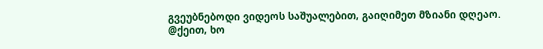გვეუბნებოდი ვიდეოს საშუალებით, გაიღიმეთ მზიანი დღეაო.
@ქეით, ხო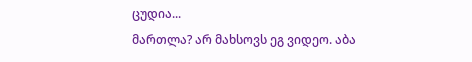ცუდია...
მართლა? არ მახსოვს ეგ ვიდეო. აბა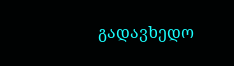გადავხედო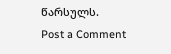წარსულს.
Post a Comment